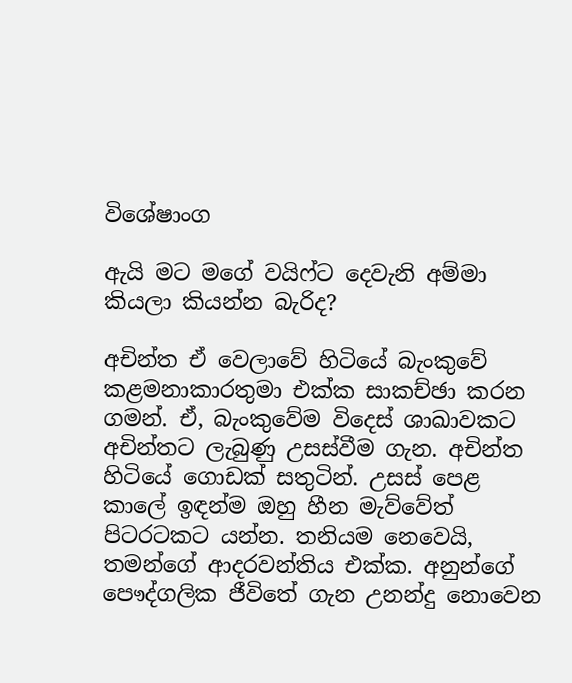විශේෂාංග

ඇයි මට මගේ වයිෆ්ට දෙවැනි අම්මා කියලා කියන්න බැරිද?

අචින්ත ඒ වෙලාවේ හිටියේ බැංකුවේ කළමනාකාරතුමා එක්ක සාකච්ඡා කරන ගමන්. ඒ, බැංකුවේම විදෙස් ශාඛාවකට අචින්තට ලැබුණු උසස්වීම ගැන. අචින්ත හිටියේ ගොඩක් සතුටින්. උසස් පෙළ කාලේ ඉඳන්ම ඔහු හීන මැව්වේත් පිටරටකට යන්න. තනියම නෙවෙයි, තමන්ගේ ආදරවන්තිය එක්ක. අනුන්ගේ පෞද්ගලික ජීවිතේ ගැන උනන්දු නොවෙන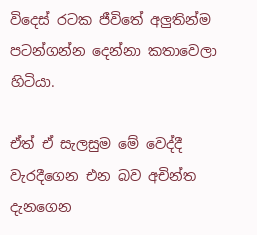විදෙස් රටක ජීවිතේ අලුතින්ම පටන්ගන්න දෙන්නා කතාවෙලා හිටියා.

ඒත් ඒ සැලසුම මේ වෙද්දී වැරදීගෙන එන බව අචින්ත දැනගෙන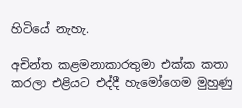හිටියේ නැහැ.

අචින්ත කළමනාකාරතුමා එක්ක කතා කරලා එළියට එද්දී හැමෝගෙම මුහුණු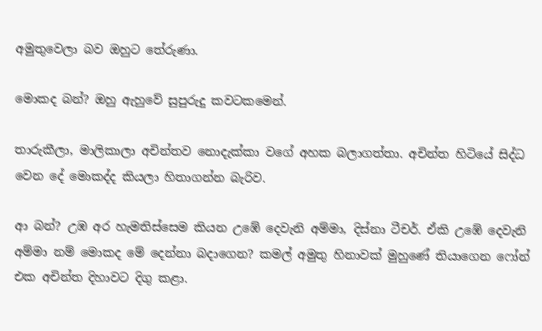අමුතුවෙලා බව ඔහුට තේරුණා.

මොකද බන්? ඔහු ඇහුවේ සුපුරුදු කවටකමෙන්.

තාරුකීලා, මාලිකාලා අචින්තව නොදැක්කා වගේ අහක බලාගත්තා. අචින්ත හිටියේ සිද්ධ වෙන දේ මොකද්ද කියලා හිතාගන්න බැරිව.

ආ බන්? උඹ අර හැමතිස්සෙම කියන උඹේ දෙවැනි අම්මා, දිස්නා ටීචර්. ඒකි උඹේ දෙවැනි අම්මා නම් මොකද මේ දෙන්නා බදාගෙන? කමල් අමුතු හිනාවක් මුහුණේ තියාගෙන ෆෝන් එක අචින්ත දිහාවට දිගු කළා.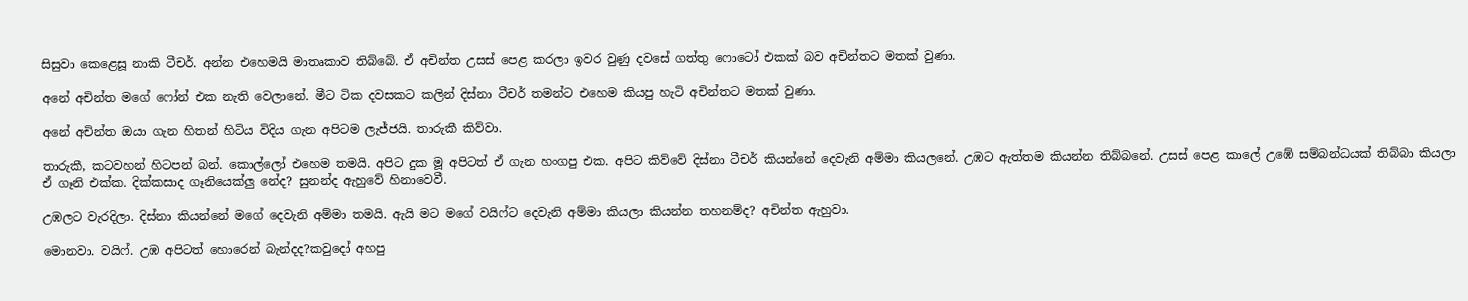සිසුවා කෙළෙසූ නාකි ටීචර්. අන්න එහෙමයි මාතෘකාව තිබ්බේ. ඒ අචින්ත උසස් පෙළ කරලා ඉවර වුණු දවසේ ගත්තු ෆොටෝ එකක් බව අචින්තට මතක් වුණා.

අනේ අචින්ත මගේ ෆෝන් එක නැති වෙලානේ. මීට ටික දවසකට කලින් දිස්නා ටීචර් තමන්ට එහෙම කියපු හැටි අචින්තට මතක් වුණා.

අනේ අචින්ත ඔයා ගැන හිතන් හිටිය විදිය ගැන අපිටම ලැජ්ජයි. තාරුකී කිව්වා.

තාරුකී, කටවහන් හිටපන් බන්. කොල්ලෝ එහෙම තමයි. අපිට දුක මූ අපිටත් ඒ ගැන හංගපු එක. අපිට කිව්වේ දිස්නා ටීචර් කියන්නේ දෙවැනි අම්මා කියලනේ. උඹට ඇත්තම කියන්න තිබ්බනේ. උසස් පෙළ කාලේ උඹේ සම්බන්ධයක් තිබ්බා කියලා ඒ ගෑනි එක්ක. දික්කසාද ගෑනියෙක්ලු නේද? සුනන්ද ඇහුවේ හිනාවෙවී.

උඹලට වැරදිලා. දිස්නා කියන්නේ මගේ දෙවැනි අම්මා තමයි. ඇයි මට මගේ වයිෆ්ට දෙවැනි අම්මා කියලා කියන්න තහනම්ද? අචින්ත ඇහුවා.

මොනවා. වයිෆ්. උඹ අපිටත් හොරෙන් බැන්දද?කවුදෝ අහපු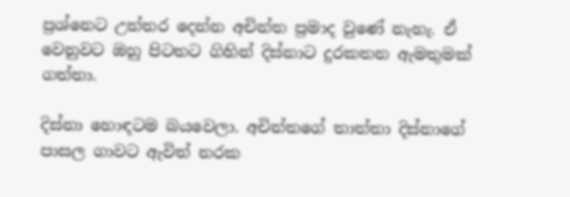ප්‍රශ්නෙට උත්තර දෙන්න අචින්ත ප්‍රමාද වුණේ නැහැ. ඒ වෙනුවට ඔහු පිටතට ගිහින් දිස්නාට දුරකතන ඇමතුමක් ගත්තා.

දිස්නා හොඳටම බයවෙලා. අචින්තගේ තාත්තා දිස්නාගේ පාසල ගාවට ඇවිත් නරක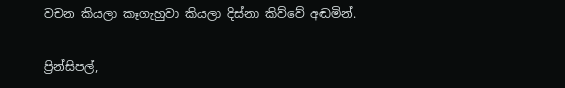වචන කියලා කෑගැහුවා කියලා දිස්නා කිව්වේ අඬමින්.

ප්‍රින්සිපල්,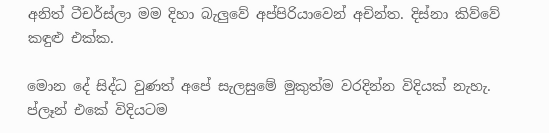අනිත් ටීචර්ස්ලා මම දිහා බැලුවේ අප්පිරියාවෙන් අචින්ත. දිස්නා කිව්වේ කඳුළු එක්ක.

මොන දේ සිද්ධ වුණත් අපේ සැලසුමේ මුකුත්ම වරදින්න විදියක් නැහැ. ප්ලෑන් එකේ විදියටම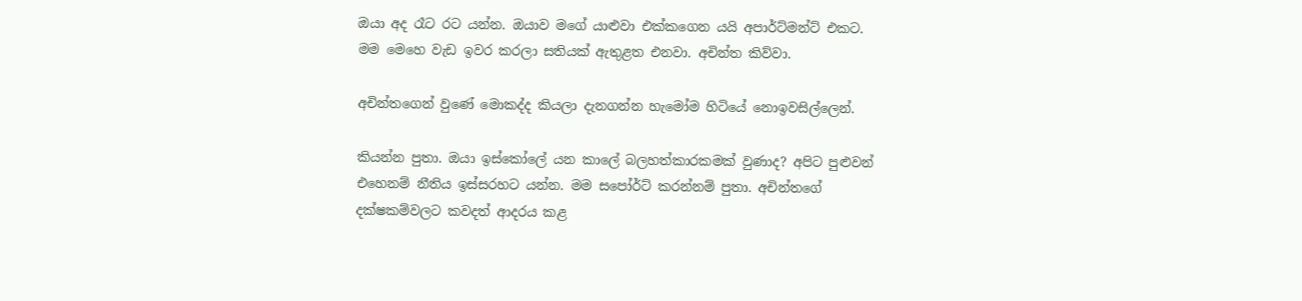ඔයා අද රෑට රට යන්න. ඔයාව මගේ යාළුවා එක්කගෙන යයි අපාර්ට්මන්ට් එකට. මම මෙහෙ වැඩ ඉවර කරලා සතියක් ඇතුළත එනවා. අචින්ත කිව්වා.

අචින්තගෙන් වුණේ මොකද්ද කියලා දැනගන්න හැමෝම හිටියේ නොඉවසිල්ලෙන්.

කියන්න පුතා. ඔයා ඉස්කෝලේ යන කාලේ බලහත්කාරකමක් වුණාද? අපිට පුළුවන් එහෙනම් නීතිය ඉස්සරහට යන්න. මම සපෝර්ට් කරන්නම් පුතා. අචින්තගේ දක්ෂකම්වලට කවදත් ආදරය කළ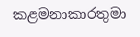කළමනාකාරතුමා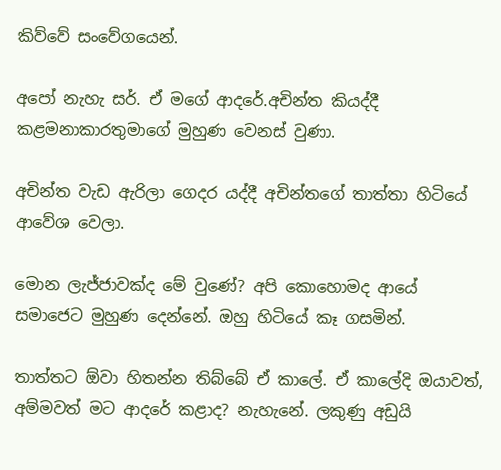කිව්වේ සංවේගයෙන්.

අපෝ නැහැ සර්. ඒ මගේ ආදරේ.අචින්ත කියද්දී කළමනාකාරතුමාගේ මුහුණ වෙනස් වුණා.

අචින්ත වැඩ ඇරිලා ගෙදර යද්දී අචින්තගේ තාත්තා හිටියේ ආවේශ වෙලා.

මොන ලැජ්ජාවක්ද මේ වුණේ? අපි කොහොමද ආයේ සමාජෙට මුහුණ දෙන්නේ. ඔහු හිටියේ කෑ ගසමින්.

තාත්තට ඕවා හිතන්න තිබ්බේ ඒ කාලේ. ඒ කාලේදි ඔයාවත්, අම්මවත් මට ආදරේ කළාද? නැහැනේ. ලකුණු අඩුයි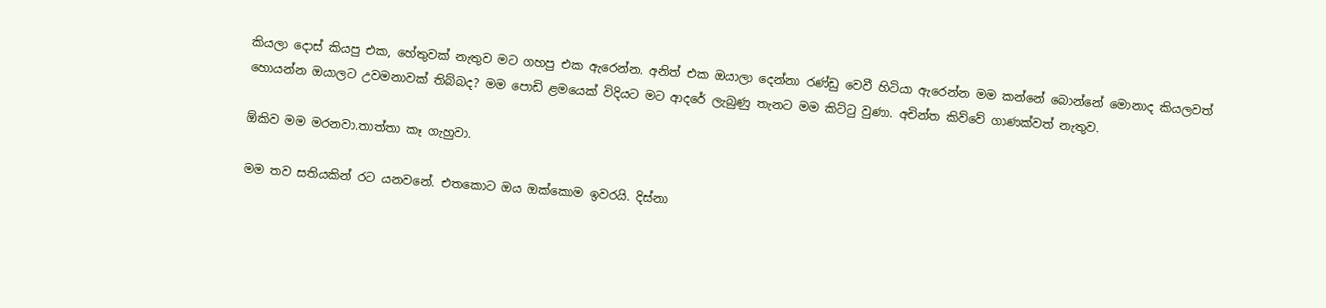කියලා දොස් කියපු එක, හේතුවක් නැතුව මට ගහපු එක ඇරෙන්න. අනිත් එක ඔයාලා දෙන්නා රණ්ඩු වෙවී හිටියා ඇරෙන්න මම කන්නේ බොන්නේ මොනාද කියලවත් හොයන්න ඔයාලට උවමනාවක් තිබ්බද? මම පොඩි ළමයෙක් විදියට මට ආදරේ ලැබුණු තැනට මම කිට්ටු වුණා. අචින්ත කිව්වේ ගාණක්වත් නැතුව.

ඕකිව මම මරනවා.තාත්තා කෑ ගැහුවා.

මම තව සතියකින් රට යනවනේ. එතකොට ඔය ඔක්කොම ඉවරයි. දිස්නා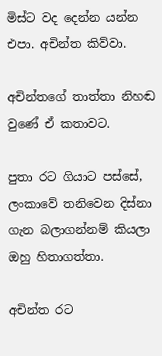මිස්ට වද දෙන්න යන්න එපා. අචින්ත කිව්වා.

අචින්තගේ තාත්තා නිහඬ වුණේ ඒ කතාවට.

පුතා රට ගියාට පස්සේ, ලංකාවේ තනිවෙන දිස්නා ගැන බලාගන්නම් කියලා ඔහු හිතාගත්තා.

අචින්ත රට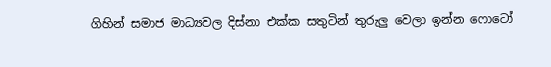ගිහින් සමාජ මාධ්‍යවල දිස්නා එක්ක සතුටින් තුරුලු වෙලා ඉන්න ෆොටෝ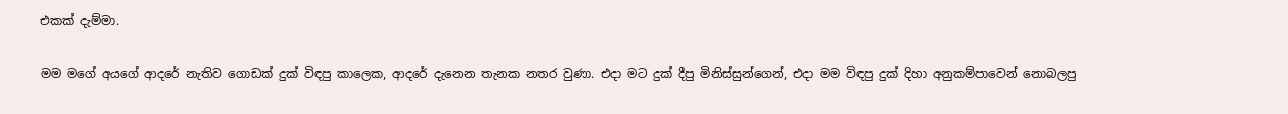එකක් දැම්මා.

මම මගේ අයගේ ආදරේ නැතිව ගොඩක් දුක් විඳපු කාලෙක, ආදරේ දැනෙන තැනක නතර වුණා. එදා මට දුක් දීපු මිනිස්සුන්ගෙන්, එදා මම විඳපු දුක් දිහා අනුකම්පාවෙන් නොබලපු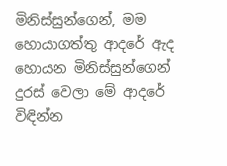මිනිස්සුන්ගෙන්, මම හොයාගත්තු ආදරේ ඇද හොයන මිනිස්සුන්ගෙන් දුරස් වෙලා මේ ආදරේ විඳින්න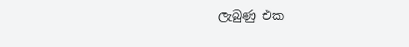ලැබුණු එක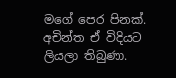මගේ පෙර පිනක්. අචින්ත ඒ විදියට ලියලා තිබුණා.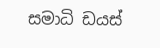සමාධි ඩයස්